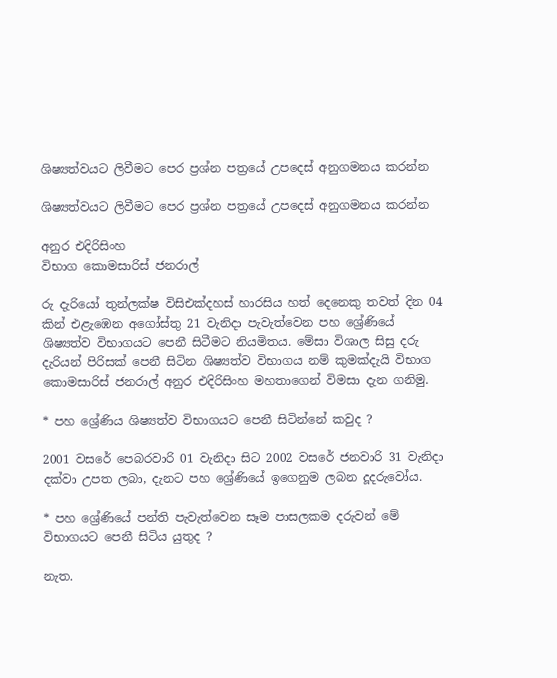ශිෂ්‍යත්වයට ලිවීමට පෙර ප්‍රශ්න පත්‍රයේ උපදෙස් අනුගමනය කරන්න

ශිෂ්‍යත්වයට ලිවීමට පෙර ප්‍රශ්න පත්‍රයේ උපදෙස් අනුගමනය කරන්න

අනුර එදිරිසිංහ
විභාග කොමසාරිස් ජනරාල්

රු දැරියෝ තුන්ලක්ෂ විසිඑක්දහස් හාරසිය හත් දෙනෙකු තවත් දින 04 කින් එළැඹෙන අගෝස්තු 21 වැනිදා පැවැත්වෙන පහ ශ්‍රේණියේ ශිෂ්‍යත්ව විභාගයට පෙනී සිටීමට නියමිතය. මේසා විශාල සිසු දරු දැරියන් පිරිසක් පෙනී සිටින ශිෂ්‍යත්ව විභාගය නම් කුමක්දැයි විභාග කොමසාරිස් ජනරාල් අනුර එදිරිසිංහ මහතාගෙන් විමසා දැන ගනිමු.

* පහ ශ්‍රේණිය ශිෂ්‍යත්ව විභාගයට පෙනී සිටින්නේ කවුද ?

2001 වසරේ පෙබරවාරි 01 වැනිදා සිට 2002 වසරේ ජනවාරි 31 වැනිදා දක්වා උපත ලබා, දැනට පහ ශ්‍රේණියේ ඉගෙනුම ලබන දූදරුවෝය.

* පහ ශ්‍රේණියේ පන්ති පැවැත්වෙන සෑම පාසලකම දරුවන් මේ විභාගයට පෙනී සිටිය යුතුද ?

නැත.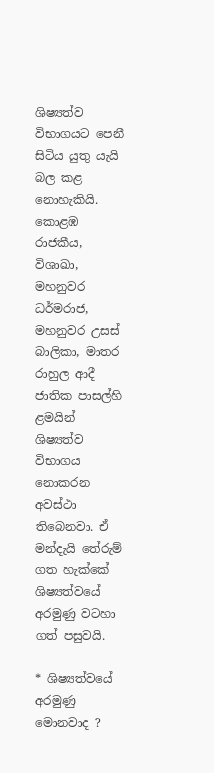ශිෂ්‍යත්ව විභාගයට පෙනී සිටිය යුතු යැයි බල කළ නොහැකියි. කොළඹ රාජකීය, විශාඛා, මහනුවර ධර්මරාජ, මහනුවර උසස් බාලිකා, මාතර රාහුල ආදී ජාතික පාසල්හි ළමයින් ශිෂ්‍යත්ව විභාගය නොකරන අවස්ථා තිබෙනවා. ඒ මන්දැයි තේරුම් ගත හැක්කේ ශිෂ්‍යත්වයේ අරමුණු වටහා ගත් පසුවයි.

* ශිෂ්‍යත්වයේ අරමුණු මොනවාද ?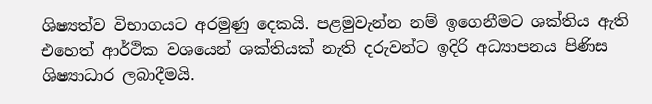ශිෂ්‍යත්ව විභාගයට අරමුණු දෙකයි. පළමුවැන්න නම් ඉගෙනීමට ශක්තිය ඇති එහෙත් ආර්ථික වශයෙන් ශක්තියක් නැති දරුවන්ට ඉදිරි අධ්‍යාපනය පිණිස ශිෂ්‍යාධාර ලබාදීමයි.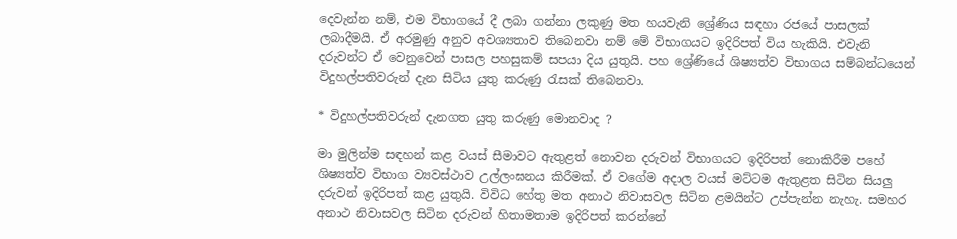දෙවැන්න නම්, එම විභාගයේ දී ලබා ගන්නා ලකුණු මත හයවැනි ශ්‍රේණිය සඳහා රජයේ පාසලක් ලබාදීමයි. ඒ අරමුණු අනුව අවශ්‍යතාව තිබෙනවා නම් මේ විභාගයට ඉදිරිපත් විය හැකියි. එවැනි දරුවන්ට ඒ වෙනුවෙන් පාසල පහසුකම් සපයා දිය යුතුයි. පහ ශ්‍රේණියේ ශිෂ්‍යත්ව විභාගය සම්බන්ධයෙන් විදුහල්පතිවරුන් දැන සිටිය යුතු කරුණු රැසක් තිබෙනවා.

* විදුහල්පතිවරුන් දැනගත යුතු කරුණු මොනවාද ?

මා මුලින්ම සඳහන් කළ වයස් සීමාවට ඇතුළත් නොවන දරුවන් විභාගයට ඉදිරිපත් නොකිරීම පහේ ශිෂ්‍යත්ව විභාග ව්‍යවස්ථාව උල්ලංඝනය කිරීමක්. ඒ වගේම අදාල වයස් මට්ටම ඇතුළත සිටින සියලු දරුවන් ඉදිරිපත් කළ යුතුයි. විවිධ හේතු මත අනාථ නිවාසවල සිටින ළමයින්ට උප්පැන්න නැහැ. සමහර අනාථ නිවාසවල සිටින දරුවන් හිතාමතාම ඉදිරිපත් කරන්නේ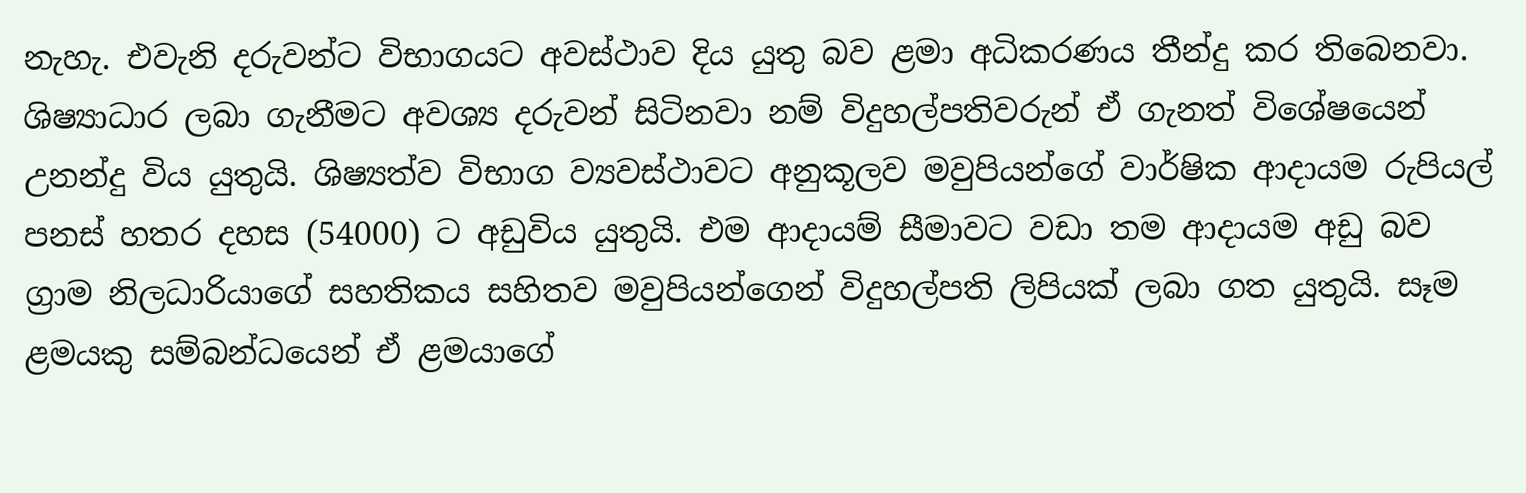නැහැ. එවැනි දරුවන්ට විභාගයට අවස්ථාව දිය යුතු බව ළමා අධිකරණය තීන්දු කර තිබෙනවා. ශිෂ්‍යාධාර ලබා ගැනීමට අවශ්‍ය දරුවන් සිටිනවා නම් විදුහල්පතිවරුන් ඒ ගැනත් විශේෂයෙන් උනන්දු විය යුතුයි. ශිෂ්‍යත්ව විභාග ව්‍යවස්ථාවට අනුකූලව මවුපියන්ගේ වාර්ෂික ආදායම රුපියල් පනස් හතර දහස (54000) ට අඩුවිය යුතුයි. එම ආදායම් සීමාවට වඩා තම ආදායම අඩු බව ග්‍රාම නිලධාරියාගේ සහතිකය සහිතව මවුපියන්ගෙන් විදුහල්පති ලිපියක් ලබා ගත යුතුයි. සෑම ළමයකු සම්බන්ධයෙන් ඒ ළමයාගේ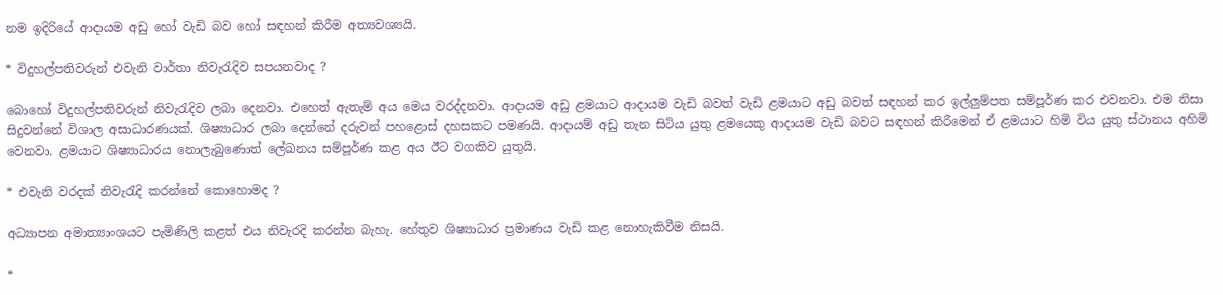නම ඉදිරියේ ආදායම අඩු හෝ වැඩි බව හෝ සඳහන් කිරීම අත්‍යවශ්‍යයි.

* විදුහල්පතිවරුන් එවැනි වාර්තා නිවැරැදිව සපයනවාද ?

බොහෝ විදුහල්පතිවරුන් නිවැරැදිව ලබා දෙනවා. එහෙත් ඇතැම් අය මෙය වරද්දනවා. ආදායම අඩු ළමයාට ආදායම වැඩි බවත් වැඩි ළමයාට අඩු බවත් සඳහන් කර ඉල්ලුම්පත සම්පූර්ණ කර එවනවා. එම නිසා සිදුවන්නේ විශාල අසාධාරණයක්. ශිෂ්‍යාධාර ලබා දෙන්නේ දරුවන් පහළොස් දහසකට පමණයි. ආදායම් අඩු තැන සිටිය යුතු ළමයෙකු ආදායම වැඩි බවට සඳහන් කිරීමෙන් ඒ ළමයාට හිමි විය යුතු ස්ථානය අහිමි වෙනවා. ළමයාට ශිෂ්‍යාධාරය නොලැබුණොත් ලේඛනය සම්පූර්ණ කළ අය ඊට වගකිව යුතුයි.

* එවැනි වරදක් නිවැරැදි කරන්නේ කොහොමද ?

අධ්‍යාපන අමාත්‍යාංශයට පැමිණිලි කළත් එය නිවැරදි කරන්න බැහැ. හේතුව ශිෂ්‍යාධාර ප්‍රමාණය වැඩි කළ නොහැකිවීම නිසයි.

*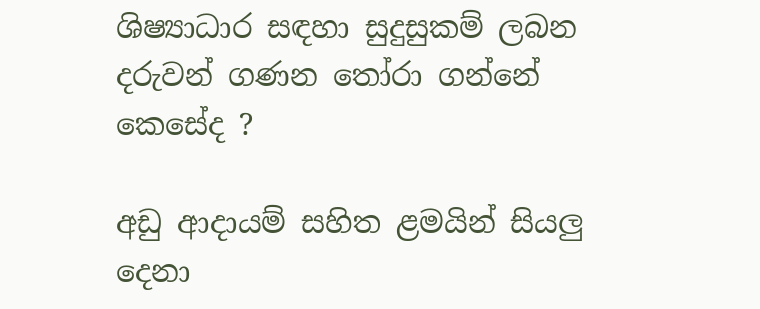ශිෂ්‍යාධාර සඳහා සුදුසුකම් ලබන දරුවන් ගණන තෝරා ගන්නේ කෙසේද ?

අඩු ආදායම් සහිත ළමයින් සියලු දෙනා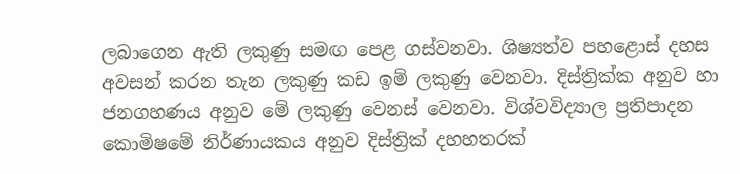ලබාගෙන ඇති ලකුණු සමඟ පෙළ ගස්වනවා. ශිෂ්‍යත්ව පහළොස් දහස අවසන් කරන තැන ලකුණු කඩ ඉම් ලකුණු වෙනවා. දිස්ත්‍රික්ක අනුව හා ජනගහණය අනුව මේ ලකුණු වෙනස් වෙනවා. විශ්වවිද්‍යාල ප්‍රතිපාදන කොමිෂමේ නිර්ණායකය අනුව දිස්ත්‍රික් දහහතරක්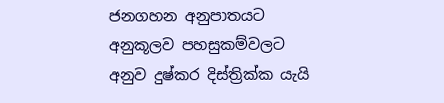ජනගහන අනුපාතයට අනුකූලව පහසුකම්වලට අනුව දුෂ්කර දිස්ත්‍රික්ක යැයි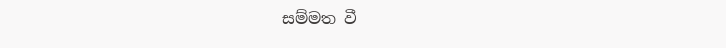සම්මත වී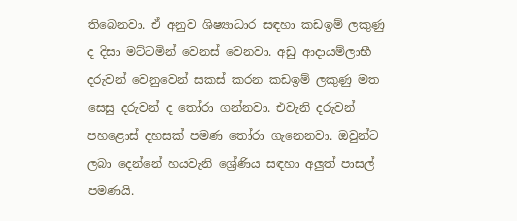තිබෙනවා. ඒ අනුව ශිෂ්‍යාධාර සඳහා කඩඉම් ලකුණු ද දිසා මට්ටමින් වෙනස් වෙනවා. අඩු ආදායම්ලාභී දරුවන් වෙනුවෙන් සකස් කරන කඩඉම් ලකුණු මත සෙසු දරුවන් ද තෝරා ගන්නවා. එවැනි දරුවන් පහළොස් දහසක් පමණ තෝරා ගැනෙනවා. ඔවුන්ට ලබා දෙන්නේ හයවැනි ශ්‍රේණිය සඳහා අලුත් පාසල් පමණයි.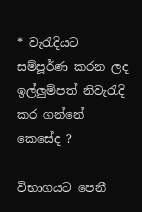* වැරැදියට සම්පූර්ණ කරන ලද ඉල්ලුම්පත් නිවැරැදි කර ගන්නේ කෙසේද ?

විභාගයට පෙනී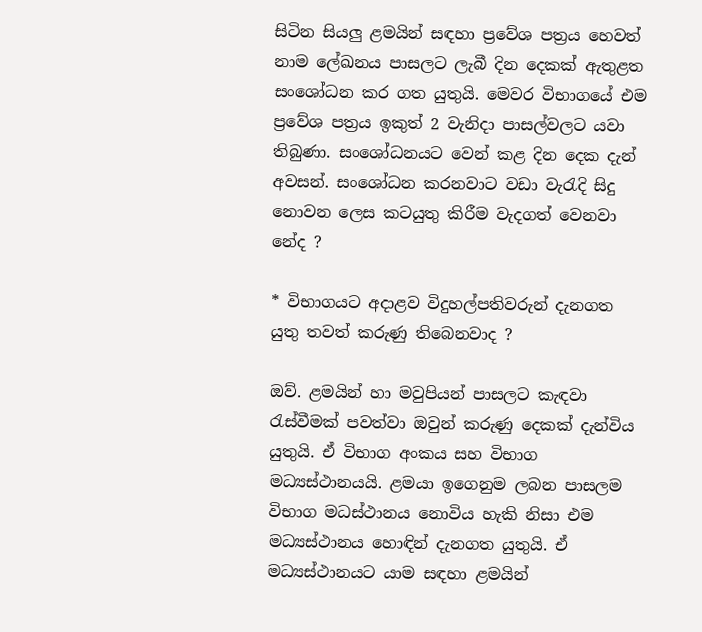සිටින සියලු ළමයින් සඳහා ප්‍රවේශ පත්‍රය හෙවත් නාම ලේඛනය පාසලට ලැබී දින දෙකක් ඇතුළත සංශෝධන කර ගත යුතුයි. මෙවර විභාගයේ එම ප්‍රවේශ පත්‍රය ඉකුත් 2 වැනිදා පාසල්වලට යවා තිබුණා. සංශෝධනයට වෙන් කළ දින දෙක දැන් අවසන්. සංශෝධන කරනවාට වඩා වැරැදි සිදු නොවන ලෙස කටයුතු කිරීම වැදගත් වෙනවා නේද ?

* විභාගයට අදාළව විදුහල්පතිවරුන් දැනගත යුතු තවත් කරුණු තිබෙනවාද ?

ඔව්. ළමයින් හා මවුපියන් පාසලට කැඳවා රැස්වීමක් පවත්වා ඔවුන් කරුණු දෙකක් දැන්විය යුතුයි. ඒ විභාග අංකය සහ විභාග මධ්‍යස්ථානයයි. ළමයා ඉගෙනුම ලබන පාසලම විභාග මධස්ථානය නොවිය හැකි නිසා එම මධ්‍යස්ථානය හොඳින් දැනගත යුතුයි. ඒ මධ්‍යස්ථානයට යාම සඳහා ළමයින්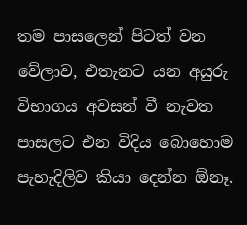තම පාසලෙන් පිටත් වන වේලාව, එතැනට යන අයුරු විභාගය අවසන් වී නැවත පාසලට එන විදිය බොහොම පැහැදිලිව කියා දෙන්න ඕනෑ.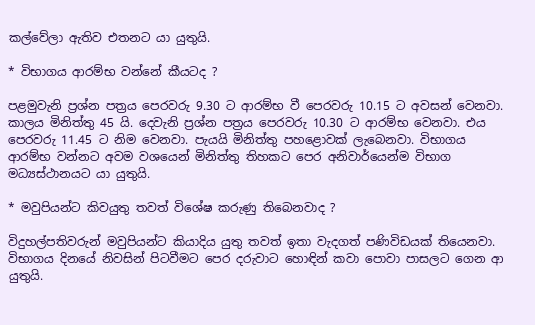කල්වේලා ඇතිව එතනට යා යුතුයි.

* විභාගය ආරම්භ වන්නේ කීයටද ?

පළමුවැනි ප්‍රශ්න පත්‍රය පෙරවරු 9.30 ට ආරම්භ වී පෙරවරු 10.15 ට අවසන් වෙනවා. කාලය මිනිත්තු 45 යි. දෙවැනි ප්‍රශ්න පත්‍රය පෙරවරු 10.30 ට ආරම්භ වෙනවා. එය පෙරවරු 11.45 ට නිම වෙනවා. පැයයි මිනිත්තු පහළොවක් ලැබෙනවා. විභාගය ආරම්භ වන්නට අවම වශයෙන් මිනිත්තු තිහකට පෙර අනිවාර්යෙන්ම විභාග මධ්‍යස්ථානයට යා යුතුයි.

* මවුපියන්ට කිවයුතු තවත් විශේෂ කරුණු තිබෙනවාද ?

විදුහල්පතිවරුන් මවුපියන්ට කියාදිය යුතු තවත් ඉතා වැදගත් පණිවිඩයක් තියෙනවා. විභාගය දිනයේ නිවසින් පිටවීමට පෙර දරුවාට හොඳින් කවා පොවා පාසලට ගෙන ආ යුතුයි.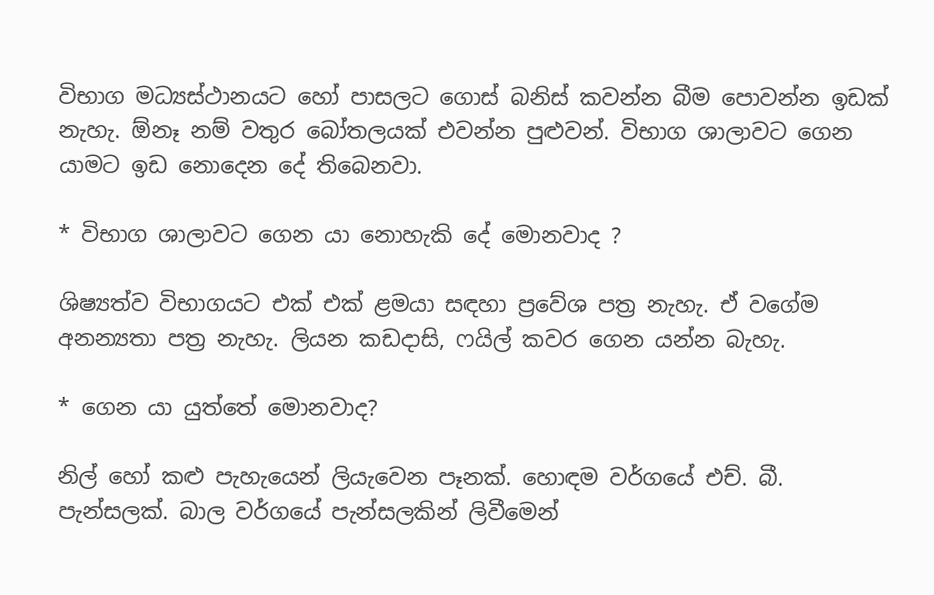විභාග මධ්‍යස්ථානයට හෝ පාසලට ගොස් බනිස් කවන්න බීම පොවන්න ඉඩක් නැහැ. ඕනෑ නම් වතුර බෝතලයක් එවන්න පුළුවන්. විභාග ශාලාවට ගෙන යාමට ඉඩ නොදෙන දේ තිබෙනවා.

* විභාග ශාලාවට ගෙන යා නොහැකි දේ මොනවාද ?

ශිෂ්‍යත්ව විභාගයට එක් එක් ළමයා සඳහා ප්‍රවේශ පත්‍ර නැහැ. ඒ වගේම අනන්‍යතා පත්‍ර නැහැ. ලියන කඩදාසි, ෆයිල් කවර ගෙන යන්න බැහැ.

* ගෙන යා යුත්තේ මොනවාද?

නිල් හෝ කළු පැහැයෙන් ලියැවෙන පෑනක්. හොඳම වර්ගයේ එච්. බී. පැන්සලක්. බාල වර්ගයේ පැන්සලකින් ලිවීමෙන්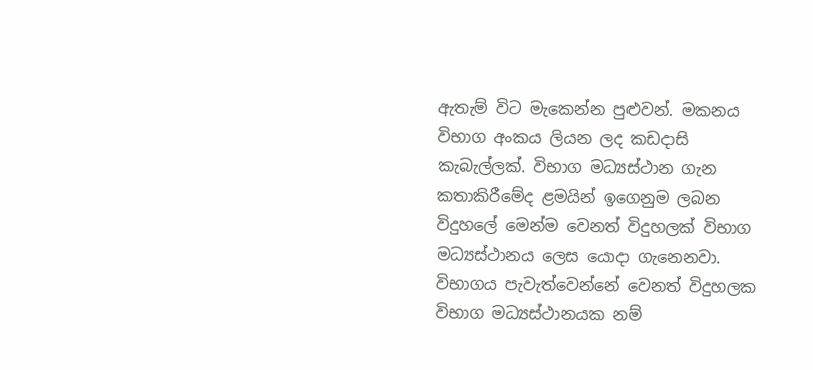ඇතැම් විට මැකෙන්න පුළුවන්. මකනය විභාග අංකය ලියන ලද කඩදාසි කැබැල්ලක්. විභාග මධ්‍යස්ථාන ගැන කතාකිරීමේද ළමයින් ඉගෙනුම ලබන විදුහලේ මෙන්ම වෙනත් විදුහලක් විභාග මධ්‍යස්ථානය ලෙස යොදා ගැනෙනවා. විභාගය පැවැත්වෙන්නේ වෙනත් විදුහලක විභාග මධ්‍යස්ථානයක නම්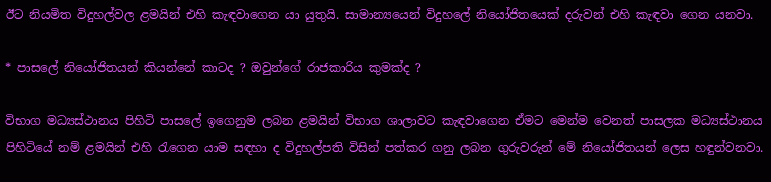ඊට නියමිත විදුහල්වල ළමයින් එහි කැඳවාගෙන යා යුතුයි. සාමාන්‍යයෙන් විදුහලේ නියෝජිතයෙක් දරුවන් එහි කැඳවා ගෙන යනවා.

* පාසලේ නියෝජිතයන් කියන්නේ කාටද ? ඔවුන්ගේ රාජකාරිය කුමක්ද ?

විභාග මධ්‍යස්ථානය පිහිටි පාසලේ ඉගෙනුම ලබන ළමයින් විභාග ශාලාවට කැඳවාගෙන ඒමට මෙන්ම වෙනත් පාසලක මධ්‍යස්ථානය පිහිටියේ නම් ළමයින් එහි රැගෙන යාම සඳහා ද විදුහල්පති විසින් පත්කර ගනු ලබන ගුරුවරුන් මේ නියෝජිතයන් ලෙස හඳුන්වනවා.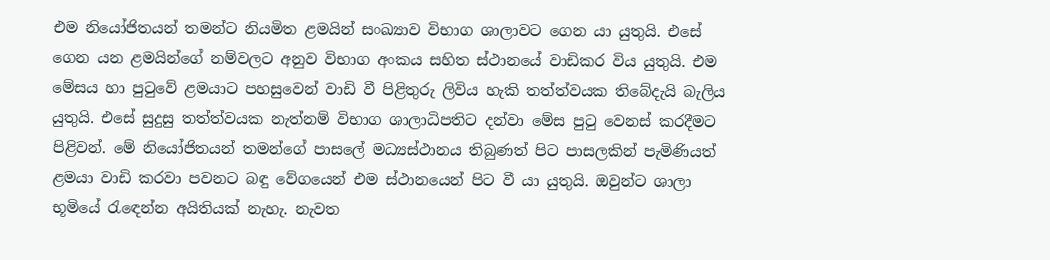එම නියෝජිතයන් තමන්ට නියමිත ළමයින් සංඛ්‍යාව විභාග ශාලාවට ගෙන යා යුතුයි. එසේ ගෙන යන ළමයින්ගේ නම්වලට අනුව විභාග අංකය සහිත ස්ථානයේ වාඩිකර විය යුතුයි. එම මේසය හා පුටුවේ ළමයාට පහසුවෙන් වාඩි වී පිළිතුරු ලිවිය හැකි තත්ත්වයක තිබේදැයි බැලිය යුතුයි. එසේ සුදුසු තත්ත්වයක නැත්නම් විභාග ශාලාධිපතිට දන්වා මේස පුටු වෙනස් කරදීමට පිළිවන්. මේ නියෝජිතයන් තමන්ගේ පාසලේ මධ්‍යස්ථානය තිබුණත් පිට පාසලකින් පැමිණියත් ළමයා වාඩි කරවා පවනට බඳු වේගයෙන් එම ස්ථානයෙන් පිට වී යා යුතුයි. ඔවුන්ට ශාලා භූමියේ රැඳෙන්න අයිතියක් නැහැ. නැවත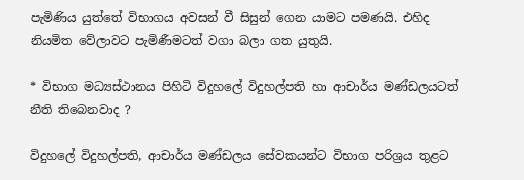පැමිණිය යුත්තේ විභාගය අවසන් වී සිසුන් ගෙන යාමට පමණයි. එහිද නියමිත වේලාවට පැමිණීමටත් වගා බලා ගත යුතුයි.

* විභාග මධ්‍යස්ථානය පිහිටි විදුහලේ විදුහල්පති හා ආචාර්ය මණ්ඩලයටත් නීති තිබෙනවාද ?

විදුහලේ විදුහල්පති, ආචාර්ය මණ්ඩලය සේවකයන්ට විභාග පරිශ්‍රය තුළට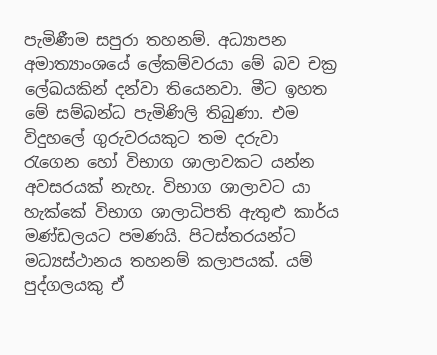පැමිණීම සපුරා තහනම්. අධ්‍යාපන අමාත්‍යාංශයේ ලේකම්වරයා මේ බව චක්‍ර ලේඛයකින් දන්වා තියෙනවා. මීට ඉහත මේ සම්බන්ධ පැමිණිලි තිබුණා. එම විදුහලේ ගුරුවරයකුට තම දරුවා රැගෙන හෝ විභාග ශාලාවකට යන්න අවසරයක් නැහැ. විභාග ශාලාවට යා හැක්කේ විභාග ශාලාධිපති ඇතුළු කාර්ය මණ්ඩලයට පමණයි. පිටස්තරයන්ට මධ්‍යස්ථානය තහනම් කලාපයක්. යම් පුද්ගලයකු ඒ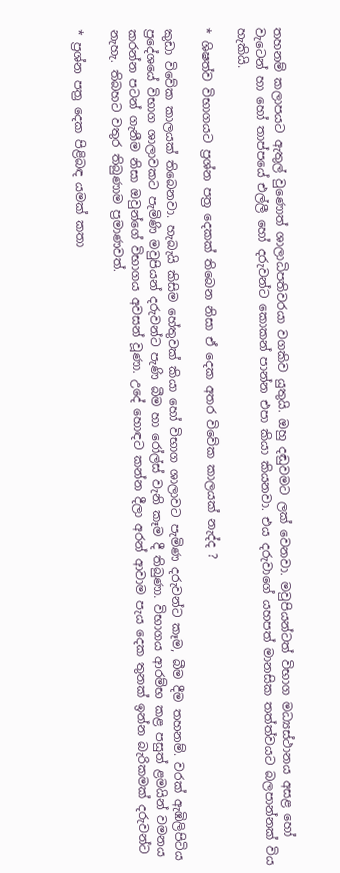තහනම් කලාපයට ඇතුල් වුණොත් ශාලාධිපතිවරයා වගකිව යුතුයි. ඔහු දඬුවමට ලක් වෙනවා. මවුපියන්ටත් විභාග මධ්‍යස්ථානය අසළ හෝ වැටෙන් හා හෝ තාප්පයේ එල්ලී හෝ දරුවන්ට කොකන් පාන්න එපා කියා කියනවා. එය දරුවාගේ යහපත් මානසික තත්ත්වයට බලපාන්නක් විය හැකියි.

* ශිෂත්ව විභාගයට ප්‍රශ්න පත්‍ර දෙකක් තිබෙන නිසා ඒ දෙක අතර විවේක කාලයක් නැද්ද ?

කුඩා විවේක කාලයක් තිබෙනවා. හැබැයි කිසිම හේතුවක් කියා හෝ විභාග ශාලාවට පැමිණ දරුවන්ට කෑම, බීම දීම තහනම්. වරක් ඇඹිලිපිටිය ප්‍රදේශයේ විභාග ශාලාවකට පැමිණි මවුපියන් දරුවන්ට පැණි බීම හා රෝල්ස් වැනි කෑම දී තිබුණා. විභාගය ආරම්භ කළ පසුත් ළමයින් වමනය කරන්න පටන් ගැනීම නිසා ඔවුන්ගේ විභාගය අවසන් වූණා. උදේ හොඳට කන්න දීලා අරන් ආවාම පැය දෙක තුනක් ඉන්න බැරිකමක් දරුවන්ට නැහැ. තිබහට වතුර තිබුණාම ප්‍රමාණවත්.

* ප්‍රශ්න පත්‍ර දෙක පිළිබඳ යමක් කතා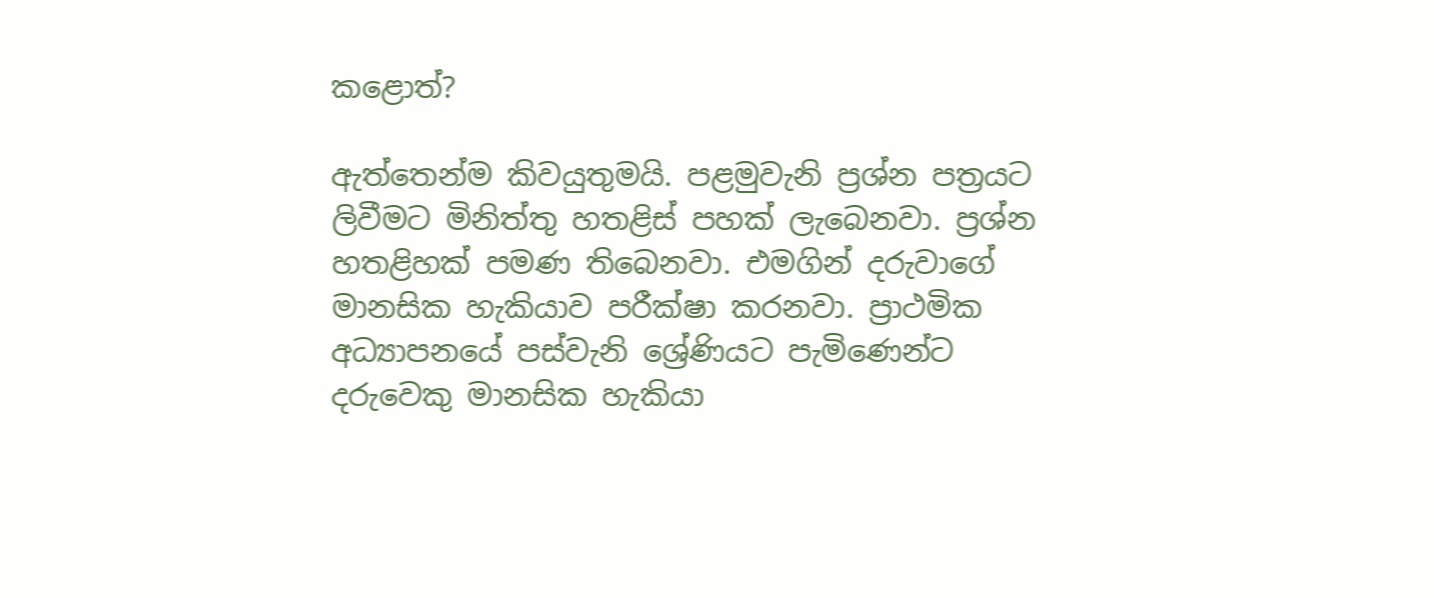කළොත්?

ඇත්තෙන්ම කිවයුතුමයි. පළමුවැනි ප්‍රශ්න පත්‍රයට ලිවීමට මිනිත්තු හතළිස් පහක් ලැබෙනවා. ප්‍රශ්න හතළිහක් පමණ තිබෙනවා. එමගින් දරුවාගේ මානසික හැකියාව පරීක්ෂා කරනවා. ප්‍රාථමික අධ්‍යාපනයේ පස්වැනි ශ්‍රේණියට පැමිණෙන්ට දරුවෙකු මානසික හැකියා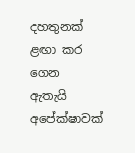දහතුනක් ළඟා කර ගෙන ඇතැයි අපේක්ෂාවක්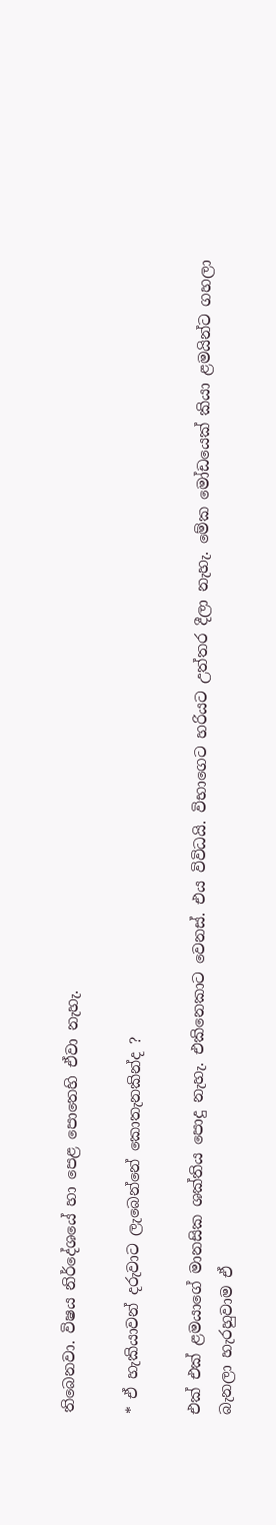තිබෙනවා. විෂය නිර්දේශයේ හා පෙළ පොතෙහි ඒවා නැහැ.

* ඒ හැකියාවන් දරුවාට ලැබෙන්නේ කොතැනකින්ද ?

එක් එක් ළමයාගේ මානසික ශක්තිය පොදු නැහැ. එකිනෙකාට වෙනස්. එය විවිධයි. විභාගෙට හරියට උත්තර දීලා නැහැ. මේක මෝඩයෙක් කියා ළමයින්ට ගහලා බැනලා හැරහුවාම ඒ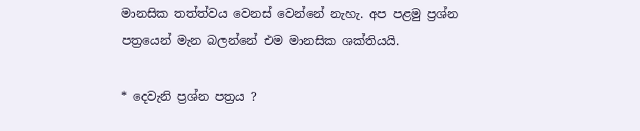මානසික තත්ත්වය වෙනස් වෙන්නේ නැහැ. අප පළමු ප්‍රශ්න පත්‍රයෙන් මැන බලන්නේ එම මානසික ශක්තියයි.

* දෙවැනි ප්‍රශ්න පත්‍රය ?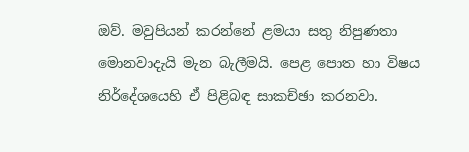ඔව්. මවුපියන් කරන්නේ ළමයා සතු නිපුණතා මොනවාදැයි මැන බැලීමයි. පෙළ පොත හා විෂය නිර්දේශයෙහි ඒ පිළිබඳ සාකච්ඡා කරනවා.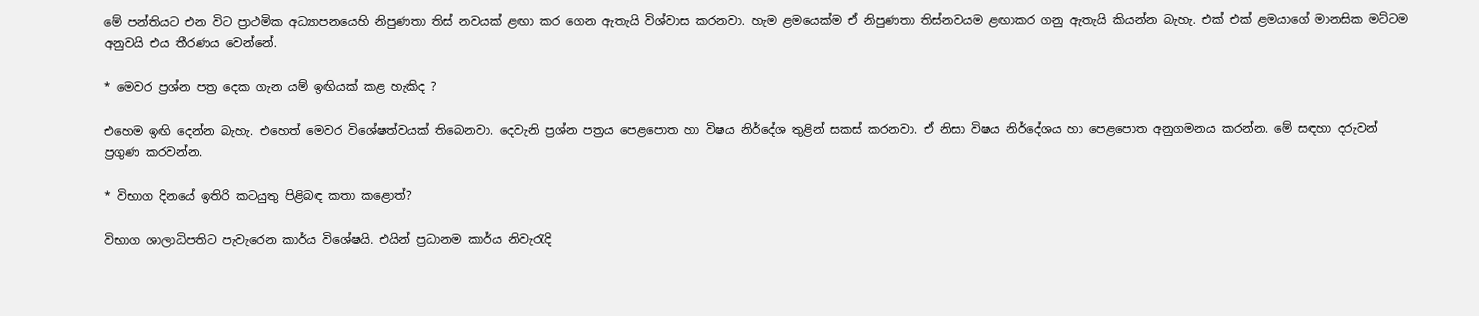මේ පන්තියට එන විට ප්‍රාථමික අධ්‍යාපනයෙහි නිපුණතා තිස් නවයක් ළඟා කර ගෙන ඇතැයි විශ්වාස කරනවා. හැම ළමයෙක්ම ඒ නිපුණතා තිස්නවයම ළඟාකර ගනු ඇතැයි කියන්න බැහැ. එක් එක් ළමයාගේ මානසික මට්ටම අනුවයි එය තීරණය වෙන්නේ.

* මෙවර ප්‍රශ්න පත්‍ර දෙක ගැන යම් ඉඟියක් කළ හැකිද ?

එහෙම ඉඟි දෙන්න බැහැ. එහෙත් මෙවර විශේෂත්වයක් තිබෙනවා. දෙවැනි ප්‍රශ්න පත්‍රය පෙළපොත හා විෂය නිර්දේශ තුළින් සකස් කරනවා. ඒ නිසා විෂය නිර්දේශය හා පෙළපොත අනුගමනය කරන්න. මේ සඳහා දරුවන් ප්‍රගුණ කරවන්න.

* විභාග දිනයේ ඉතිරි කටයුතු පිළිබඳ කතා කළොත්?

විභාග ශාලාධිපතිට පැවැරෙන කාර්ය විශේෂයි. එයින් ප්‍රධානම කාර්ය නිවැරැදි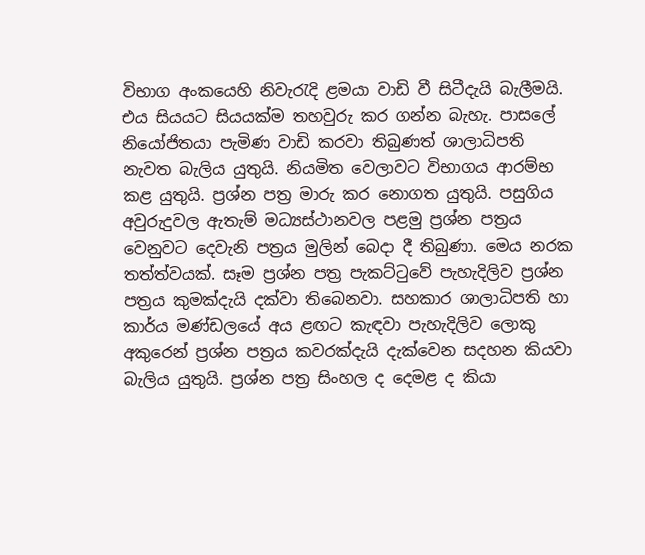විභාග අංකයෙහි නිවැරැදි ළමයා වාඩි වී සිටීදැයි බැලීමයි. එය සියයට සියයක්ම තහවුරු කර ගන්න බැහැ. පාසලේ නියෝජිතයා පැමිණ වාඩි කරවා තිබුණත් ශාලාධිපති නැවත බැලිය යුතුයි. නියමිත වෙලාවට විභාගය ආරම්භ කළ යුතුයි. ප්‍රශ්න පත්‍ර මාරු කර නොගත යුතුයි. පසුගිය අවුරුදුවල ඇතැම් මධ්‍යස්ථානවල පළමු ප්‍රශ්න පත්‍රය වෙනුවට දෙවැනි පත්‍රය මුලින් බෙදා දී තිබුණා. මෙය නරක තත්ත්වයක්. සෑම ප්‍රශ්න පත්‍ර පැකට්ටුවේ පැහැදිලිව ප්‍රශ්න පත්‍රය කුමක්දැයි දක්වා තිබෙනවා. සහකාර ශාලාධිපති හා කාර්ය මණ්ඩලයේ අය ළඟට කැඳවා පැහැදිලිව ලොකු අකුරෙන් ප්‍රශ්න පත්‍රය කවරක්දැයි දැක්වෙන සදහන කියවා බැලිය යුතුයි. ප්‍රශ්න පත්‍ර සිංහල ද දෙමළ ද කියා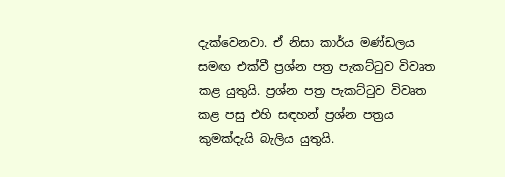දැක්වෙනවා. ඒ නිසා කාර්ය මණ්ඩලය සමඟ එක්වී ප්‍රශ්න පත්‍ර පැකට්ටුව විවෘත කළ යුතුයි. ප්‍රශ්න පත්‍ර පැකට්ටුව විවෘත කළ පසු එහි සඳහන් ප්‍රශ්න පත්‍රය කුමක්දැයි බැලිය යුතුයි.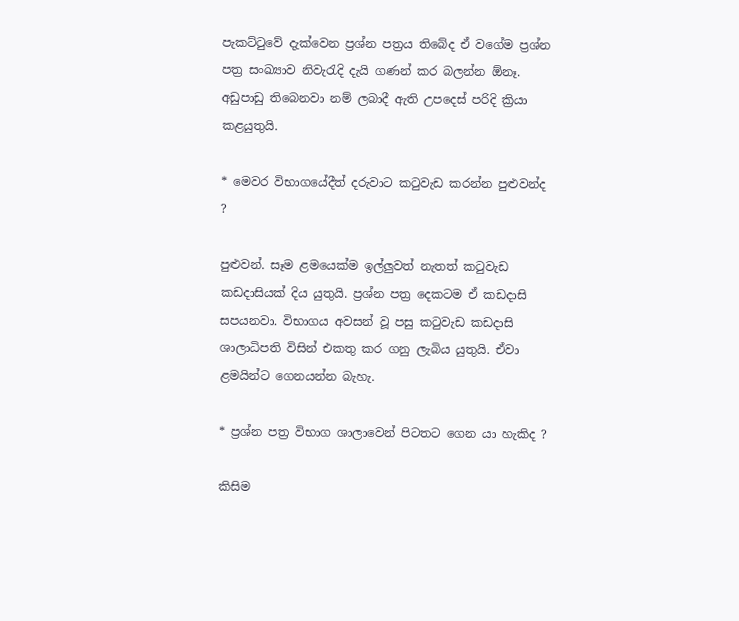පැකට්ටුවේ දැක්වෙන ප්‍රශ්න පත්‍රය තිබේද ඒ වගේම ප්‍රශ්න පත්‍ර සංඛ්‍යාව නිවැරැදි දැයි ගණන් කර බලන්න ඕනෑ. අඩුපාඩු තිබෙනවා නම් ලබාදී ඇති උපදෙස් පරිදි ක්‍රියා කළයුතුයි.

* මෙවර විභාගයේදීත් දරුවාට කටුවැඩ කරන්න පුළුවන්ද ?

පුළුවන්. සෑම ළමයෙක්ම ඉල්ලුවත් නැතත් කටුවැඩ කඩදාසියක් දිය යුතුයි. ප්‍රශ්න පත්‍ර දෙකටම ඒ කඩදාසි සපයනවා. විභාගය අවසන් වූ පසු කටුවැඩ කඩදාසි ශාලාධිපති විසින් එකතු කර ගනු ලැබිය යුතුයි. ඒවා ළමයින්ට ගෙනයන්න බැහැ.

* ප්‍රශ්න පත්‍ර විභාග ශාලාවෙන් පිටතට ගෙන යා හැකිද ?

කිසිම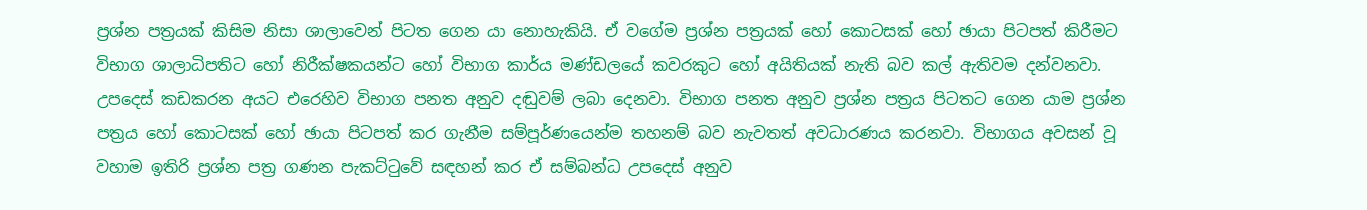ප්‍රශ්න පත්‍රයක් කිසිම නිසා ශාලාවෙන් පිටත ගෙන යා නොහැකියි. ඒ වගේම ප්‍රශ්න පත්‍රයක් හෝ කොටසක් හෝ ඡායා පිටපත් කිරීමට විභාග ශාලාධිපතිට හෝ නිරීක්ෂකයන්ට හෝ විභාග කාර්ය මණ්ඩලයේ කවරකුට හෝ අයිතියක් නැති බව කල් ඇතිවම දන්වනවා. උපදෙස් කඩකරන අයට එරෙහිව විභාග පනත අනුව දඬුවම් ලබා දෙනවා. විභාග පනත අනුව ප්‍රශ්න පත්‍රය පිටතට ගෙන යාම ප්‍රශ්න පත්‍රය හෝ කොටසක් හෝ ඡායා පිටපත් කර ගැනීම සම්පූර්ණයෙන්ම තහනම් බව නැවතත් අවධාරණය කරනවා. විභාගය අවසන් වූ වහාම ඉතිරි ප්‍රශ්න පත්‍ර ගණන පැකට්ටුවේ සඳහන් කර ඒ සම්බන්ධ උපදෙස් අනුව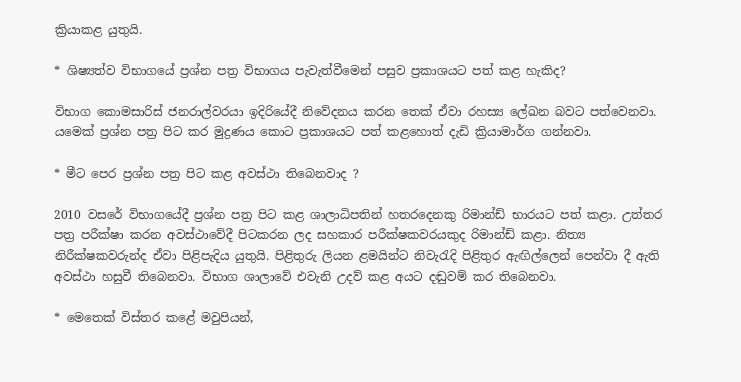ක්‍රියාකළ යුතුයි.

* ශිෂ්‍යත්ව විභාගයේ ප්‍රශ්න පත්‍ර විභාගය පැවැත්වීමෙන් පසුව ප්‍රකාශයට පත් කළ හැකිද?

විභාග කොමසාරිස් ජනරාල්වරයා ඉදිරියේදී නිවේදනය කරන තෙක් ඒවා රහස්‍ය ලේඛන බවට පත්වෙනවා. යමෙක් ප්‍රශ්න පත්‍ර පිට කර මුද්‍රණය කොට ප්‍රකාශයට පත් කළහොත් දැඩි ක්‍රියාමාර්ග ගන්නවා.

* මීට පෙර ප්‍රශ්න පත්‍ර පිට කළ අවස්ථා තිබෙනවාද ?

2010 වසරේ විභාගයේදී ප්‍රශ්න පත්‍ර පිට කළ ශාලාධිපතින් හතරදෙනකු රිමාන්ඩ් භාරයට පත් කළා. උත්තර පත්‍ර පරීක්ෂා කරන අවස්ථාවේදී පිටකරන ලද සහකාර පරීක්ෂකවරයකුද රිමාන්ඩ් කළා. නිත්‍ය නිරීක්ෂකවරුන්ද ඒවා පිළිපැදිය යුතුයි. පිළිතුරු ලියන ළමයින්ට නිවැරැදි පිළිතුර ඇඟිල්ලෙන් පෙන්වා දී ඇති අවස්ථා හසුවී තිබෙනවා. විභාග ශාලාවේ එවැනි උදව් කළ අයට දඬුවම් කර තිබෙනවා.

* මෙතෙක් විස්තර කළේ මවුපියන්,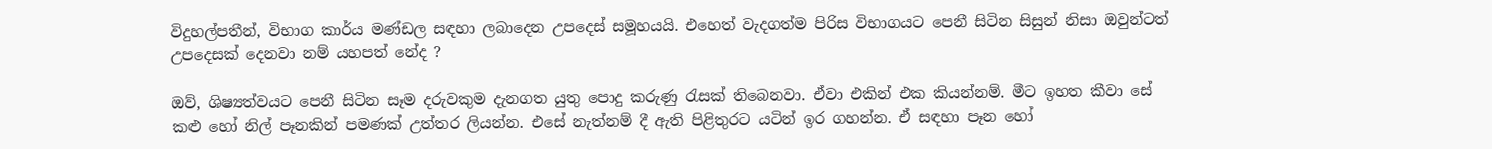විදුහල්පතීන්, විභාග කාර්ය මණ්ඩල සඳහා ලබාදෙන උපදෙස් සමූහයයි. එහෙත් වැදගත්ම පිරිස විභාගයට පෙනී සිටින සිසුන් නිසා ඔවුන්ටත් උපදෙසක් දෙනවා නම් යහපත් නේද ?

ඔව්, ශිෂ්‍යත්වයට පෙනී සිටින සෑම දරුවකුම දැනගත යුතු පොදු කරුණු රැසක් තිබෙනවා. ඒවා එකින් එක කියන්නම්. මීට ඉහත කීවා සේ කළු හෝ නිල් පෑනකින් පමණක් උත්තර ලියන්න. එසේ නැත්නම් දී ඇති පිළිතුරට යටින් ඉර ගහන්න. ඒ සඳහා පෑන හෝ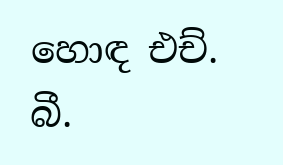හොඳ එච්. බී.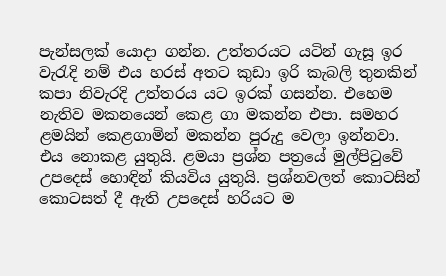පැන්සලක් යොදා ගන්න. උත්තරයට යටින් ගැසූ ඉර වැරැදි නම් එය හරස් අතට කුඩා ඉරි කැබලි තුනකින් කපා නිවැරදි උත්තරය යට ඉරක් ගසන්න. එහෙම නැතිව මකනයෙන් කෙළ ගා මකන්න එපා. සමහර ළමයින් කෙළගාමින් මකන්න පුරුදු වෙලා ඉන්නවා. එය නොකළ යුතුයි. ළමයා ප්‍රශ්න පත්‍රයේ මුල්පිටුවේ උපදෙස් හොඳින් කියවිය යුතුයි. ප්‍රශ්නවලත් කොටසින් කොටසත් දී ඇති උපදෙස් හරියට ම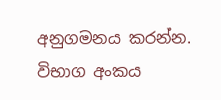අනුගමනය කරන්න. විභාග අංකය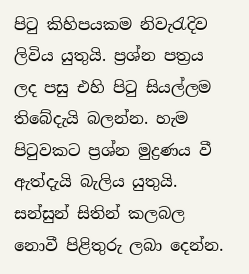පිටු කිහිපයකම නිවැරැදිව ලිවිය යුතුයි. ප්‍රශ්න පත්‍රය ලද පසු එහි පිටු සියල්ලම තිබේදැයි බලන්න. හැම පිටුවකට ප්‍රශ්න මුද්‍රණය වී ඇත්දැයි බැලිය යුතුයි. සන්සුන් සිතින් කලබල නොවී පිළිතුරු ලබා දෙන්න.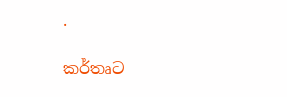.

කර්තෘට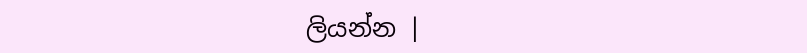ලියන්න |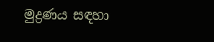මුද්‍රණය සඳහා